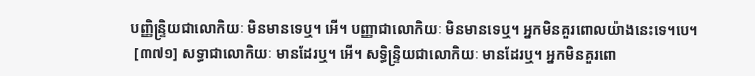បញ្ញិន្ទ្រិយជាលោកិយៈ មិនមានទេឬ។ អើ។ បញ្ញាជាលោកិយៈ មិនមានទេឬ។ អ្នកមិនគួរពោលយ៉ាងនេះទេ។បេ។
 [៣៧១] សទ្ធាជាលោកិយៈ មានដែរឬ។ អើ។ សទ្ធិន្ទ្រិយជាលោកិយៈ មានដែរឬ។ អ្នកមិនគួរពោ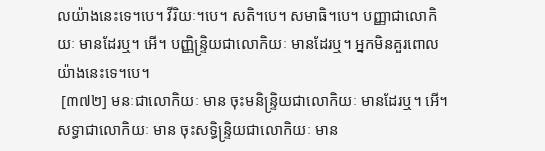លយ៉ាងនេះទេ។បេ។ វីរិយៈ។បេ។ សតិ។បេ។ សមាធិ។បេ។ បញ្ញាជាលោកិយៈ មានដែរឬ។ អើ។ បញ្ញិន្ទ្រិយជាលោកិយៈ មានដែរឬ។ អ្នកមិនគួរពោលយ៉ាងនេះទេ។បេ។
 [៣៧២] មនៈជាលោកិយៈ មាន ចុះមនិន្ទ្រិយជាលោកិយៈ មានដែរឬ។ អើ។ សទ្ធាជាលោកិយៈ មាន ចុះសទ្ធិន្ទ្រិយជាលោកិយៈ មាន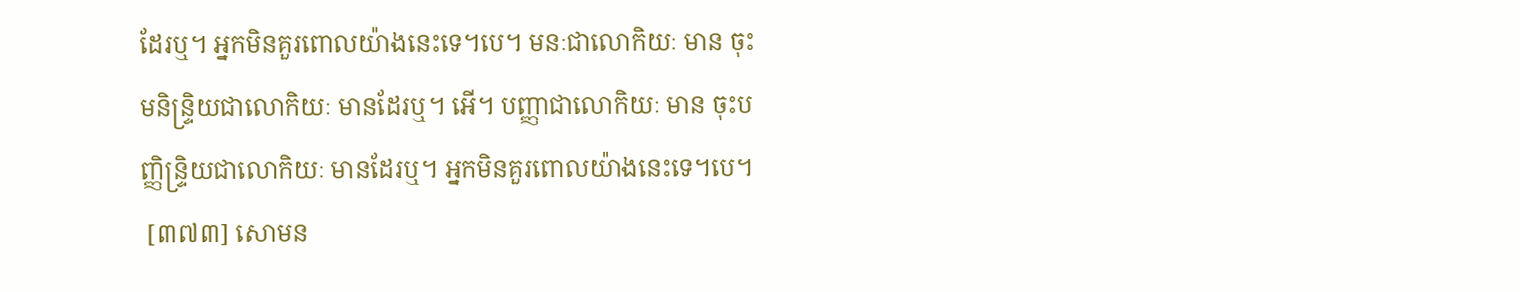ដែរឬ។ អ្នកមិនគួរពោលយ៉ាងនេះទេ។បេ។ មនៈជាលោកិយៈ មាន ចុះមនិន្ទ្រិយជាលោកិយៈ មានដែរឬ។ អើ។ បញ្ញាជាលោកិយៈ មាន ចុះបញ្ញិន្ទ្រិយជាលោកិយៈ មានដែរឬ។ អ្នកមិនគួរពោលយ៉ាងនេះទេ។បេ។
 [៣៧៣] សោមន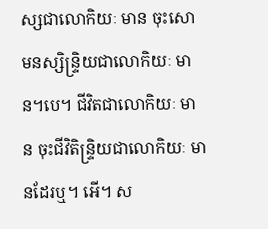ស្សជាលោកិយៈ មាន ចុះសោមនស្សិន្ទ្រិយជាលោកិយៈ មាន។បេ។ ជីវិតជាលោកិយៈ មាន ចុះជីវិតិន្ទ្រិយជាលោកិយៈ មានដែរឬ។ អើ។ ស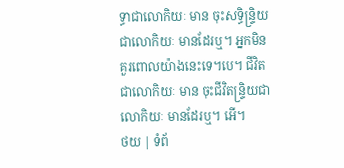ទ្ធាជាលោកិយៈ មាន ចុះសទ្ធិន្ទ្រិយជាលោកិយៈ មានដែរឬ។ អ្នកមិនគួរពោលយ៉ាងនេះទេ។បេ។ ជីវិតជាលោកិយៈ មាន ចុះជីវិតន្រ្ទិយជាលោកិយៈ មានដែរឬ។ អើ។
ថយ | ទំព័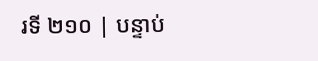រទី ២១០ | បន្ទាប់